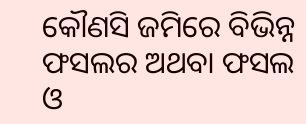କୌଣସି ଜମିରେ ବିଭିନ୍ନ ଫସଲର ଅଥବା ଫସଲ ଓ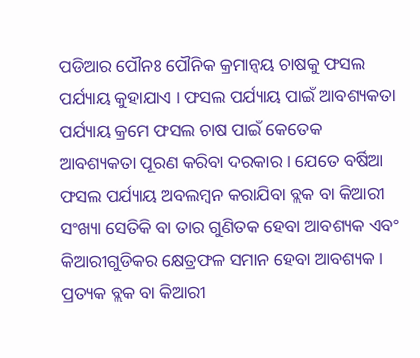ପଡିଆର ପୌନଃ ପୌନିକ କ୍ରମାନ୍ଵୟ ଚାଷକୁ ଫସଲ ପର୍ଯ୍ୟାୟ କୁହାଯାଏ । ଫସଲ ପର୍ଯ୍ୟାୟ ପାଇଁ ଆବଶ୍ୟକତା ପର୍ଯ୍ୟାୟ କ୍ରମେ ଫସଲ ଚାଷ ପାଇଁ କେତେକ ଆବଶ୍ୟକତା ପୂରଣ କରିବା ଦରକାର । ଯେତେ ବର୍ଷିଆ ଫସଲ ପର୍ଯ୍ୟାୟ ଅବଲମ୍ବନ କରାଯିବା ବ୍ଲକ ବା କିଆରୀ ସଂଖ୍ୟା ସେତିକି ବା ତାର ଗୁଣିତକ ହେବା ଆବଶ୍ୟକ ଏବଂ କିଆରୀଗୁଡିକର କ୍ଷେତ୍ରଫଳ ସମାନ ହେବା ଆବଶ୍ୟକ । ପ୍ରତ୍ୟକ ବ୍ଲକ ବା କିଆରୀ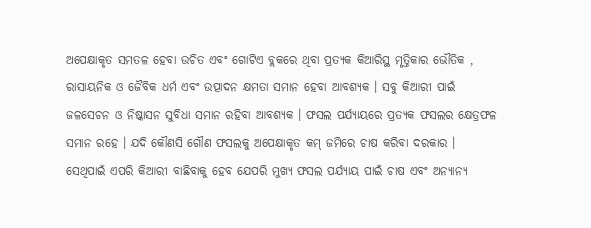ଅପେକ୍ଷାକୃତ ସମତଳ ହେବା ଉଚିତ ଏବଂ ଗୋଟିଏ ବ୍ଲକରେ ଥିବା ପ୍ରତ୍ୟକ କିଆରିସ୍ଥ ମୃତ୍ତିକାର ଭୌତିକ , ରାସାୟନିକ ଓ ଜୈବିକ ଧର୍ମ ଏବଂ ଉତ୍ପାଦନ କ୍ଷମତା ସମାନ ହେବା ଆବଶ୍ୟକ । ସବୁ କିଆରୀ ପାଇଁ ଜଳସେଚନ ଓ ନିଷ୍କାସନ ସୁବିଧା ସମାନ ରହିବା ଆବଶ୍ୟକ । ଫସଲ ପର୍ଯ୍ୟାୟରେ ପ୍ରତ୍ୟକ ଫସଲର କ୍ଷେତ୍ରଫଳ ସମାନ ରହେ । ଯଦି କୌଣସି ଗୌଣ ଫସଲକୁ ଅପେକ୍ଷାକୃତ କମ୍ ଜମିରେ ଚାଷ କରିବା ଦରକାର । ସେଥିପାଇଁ ଏପରି କିଆରୀ ବାଛିବାକୁ ହେବ ଯେପରି ମୁଖ୍ୟ ଫସଲ ପର୍ଯ୍ୟାୟ ପାଇଁ ଚାଷ ଏବଂ ଅନ୍ୟାନ୍ୟ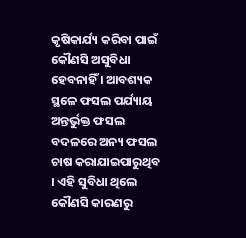କୃଷିକାର୍ଯ୍ୟ କରିବା ପାଇଁ କୌଣସି ଅସୁବିଧା ହେବନାହିଁ । ଆବଶ୍ୟକ ସ୍ଥଳେ ଫସଲ ପର୍ଯ୍ୟାୟ ଅନ୍ତର୍ଭୁକ୍ତ ଫସଲ ବଦଳରେ ଅନ୍ୟ ଫସଲ ଚାଷ କରାଯାଇପାରୁଥିବ । ଏହି ସୁବିଧା ଥିଲେ କୌଣସି କାରଣରୁ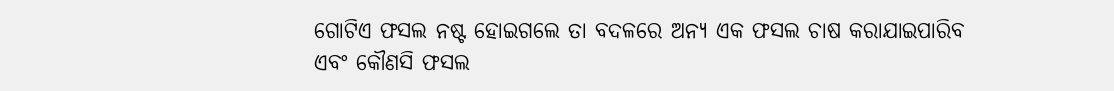ଗୋଟିଏ ଫସଲ ନଷ୍ଟ ହୋଇଗଲେ ତା ବଦଳରେ ଅନ୍ୟ ଏକ ଫସଲ ଚାଷ କରାଯାଇପାରିବ ଏବଂ କୌଣସି ଫସଲ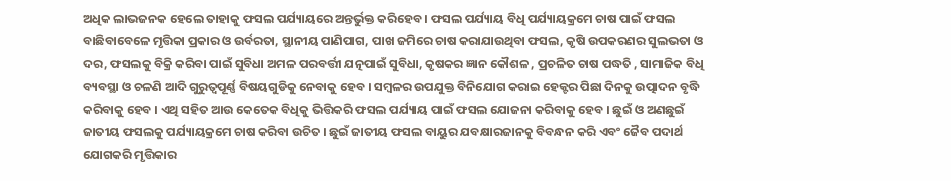ଅଧିକ ଲାଭଜନକ ହେଲେ ତାହାକୁ ଫସଲ ପର୍ଯ୍ୟାୟରେ ଅନ୍ତର୍ଭୁକ୍ତ କରିହେବ । ଫସଲ ପର୍ଯ୍ୟାୟ ବିଧି ପର୍ଯ୍ୟାୟକ୍ରମେ ଚାଷ ପାଇଁ ଫସଲ ବାଛିବାବେଳେ ମୃତ୍ତିକା ପ୍ରକାର ଓ ଉର୍ବରତା, ସ୍ଥାନୀୟ ପାଣିପାଗ, ପାଖ ଜମିରେ ଚାଷ କରାଯାଉଥିବା ଫସଲ, କୃଷି ଉପକରଣର ସୁଲଭତା ଓ ଦର, ଫସଲକୁ ବିକ୍ରି କରିବା ପାଇଁ ସୁବିଧା ଅମଳ ପରବର୍ତ୍ତୀ ଯତ୍ନପାଇଁ ସୁବିଧା, କୃଷକର ଜ୍ଞାନ କୌଶଳ , ପ୍ରଚଳିତ ଚାଷ ପଦ୍ଧତି , ସାମାଜିକ ବିଧି ବ୍ୟବସ୍ଥା ଓ ଚଳଣି ଆଦି ଗୁରୁତ୍ଵପୂର୍ଣ୍ଣ ବିଷୟଗୁଡିକୁ ନେବାକୁ ହେବ । ସମ୍ବଳର ଉପଯୁକ୍ତ ବିନିଯୋଗ କରାଇ ହେକ୍ଟର ପିଛା ଦିନକୁ ଉତ୍ପାଦନ ବୃଦ୍ଧି କରିବାକୁ ହେବ । ଏଥି ସହିତ ଆଉ କେତେକ ବିଧିକୁ ଭିତ୍ତିକରି ଫସଲ ପର୍ଯ୍ୟାୟ ପାଇଁ ଫସଲ ଯୋଜନା କରିବାକୁ ହେବ । ଛୁଇଁ ଓ ଅଣଛୁଇଁ ଜାତୀୟ ଫସଲକୁ ପର୍ଯ୍ୟାୟକ୍ରମେ ଚାଷ କରିବା ଉଚିତ । ଛୁଇଁ ଜାତୀୟ ଫସଲ ବାୟୁର ଯବକ୍ଷାରଜାନକୁ ବିବନ୍ଧନ କରି ଏବଂ ଜୈବ ପଦାର୍ଥ ଯୋଗକରି ମୃତ୍ତିକାର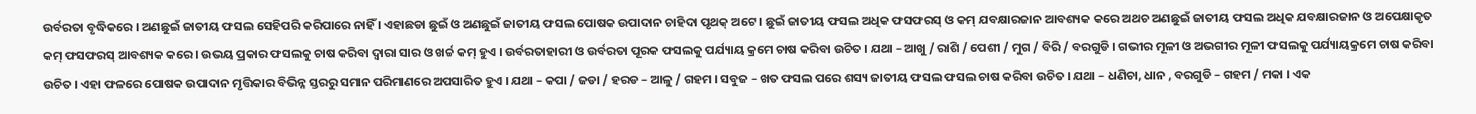ଉର୍ବରତା ବୃଦ୍ଧିକରେ । ଅଣଛୁଇଁ ଜାତୀୟ ଫସଲ ସେହିପରି କରିପାରେ ନାହିଁ । ଏହାଛଡା ଛୁଇଁ ଓ ଅଣଛୁଇଁ ଜାତୀୟ ଫସଲ ପୋଷକ ଉପାଦାନ ଚାହିଦା ପୃଥକ୍ ଅଟେ । ଛୁଇଁ ଜାତୀୟ ଫସଲ ଅଧିକ ଫସଫରସ୍ ଓ କମ୍ ଯବକ୍ଷାରଜାନ ଆବଶ୍ୟକ କରେ ଅଥଚ ଅଣଛୁଇଁ ଜାତୀୟ ଫସଲ ଅଧିକ ଯବକ୍ଷାରଜାନ ଓ ଅପେକ୍ଷାକୃତ କମ୍ ଫସଫରସ୍ ଆବଶ୍ୟକ କରେ । ଉଭୟ ପ୍ରକାର ଫସଲକୁ ଚାଷ କରିବା ଦ୍ଵାରା ସାର ଓ ଖର୍ଚ୍ଚ କମ୍ ହୁଏ । ଉର୍ବରତାହାରୀ ଓ ଉର୍ବରତା ପୂରକ ଫସଲକୁ ପର୍ଯ୍ୟାୟ କ୍ରମେ ଚାଷ କରିବା ଉଚିତ । ଯଥା – ଆଖୁ / ରାଶି / ପେଶୀ / ମୁଗ / ବିରି / ବରଗୁଡି । ଗଭୀର ମୂଳୀ ଓ ଅଭଗୀର ମୂଳୀ ଫସଲକୁ ପର୍ଯ୍ୟାୟକ୍ରମେ ଚାଷ କରିବା ଉଚିତ । ଏହା ଫଳରେ ପୋଷକ ଉପାଦାନ ମୃତ୍ତିକାର ବିଭିନ୍ନ ସ୍ତରରୁ ସମାନ ପରିମାଣରେ ଅପସାରିତ ହୁଏ । ଯଥା – କପା / ଜଡା / ହରଡ – ଆଳୁ / ଗହମ । ସବୁଜ – ଖତ ଫସଲ ପରେ ଶସ୍ୟ ଜାତୀୟ ଫସଲ ଫସଲ ଚାଷ କରିବା ଉଚିତ । ଯଥା – ଧଣିଚା, ଧାନ , ବରଗୁଡି – ଗହମ / ମକା । ଏକ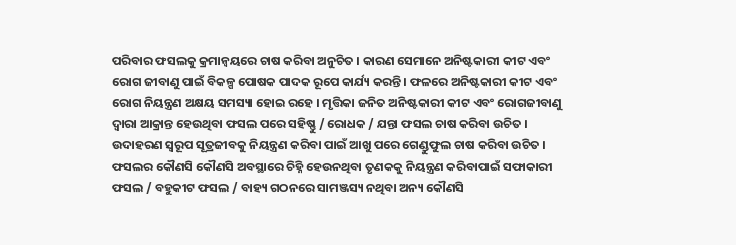ପରିବାର ଫସଲକୁ କ୍ରମାନ୍ଵୟରେ ଚାଷ କରିବା ଅନୁଚିତ । କାରଣ ସେମାନେ ଅନିଷ୍ଟକାରୀ କୀଟ ଏବଂ ରୋଗ ଜୀବାଣୁ ପାଇଁ ବିକଳ୍ପ ପୋଷକ ପାଦକ ରୂପେ କାର୍ଯ୍ୟ କରନ୍ତି । ଫଳରେ ଅନିଷ୍ଟକାରୀ କୀଟ ଏବଂ ରୋଗ ନିୟନ୍ତ୍ରଣ ଅକ୍ଷୟ ସମସ୍ୟା ହୋଇ ରହେ । ମୃତ୍ତିକା ଜନିତ ଅନିଷ୍ଟକାରୀ କୀଟ ଏବଂ ରୋଗଜୀବାଣୁ ଦ୍ଵାରା ଆକ୍ରାନ୍ତ ହେଉଥିବା ଫସଲ ପରେ ସହିଷ୍ଣୁ / ରୋଧକ / ଯନ୍ତା ଫସଲ ଚାଷ କରିବା ଉଚିତ । ଉଦାହରଣ ସ୍ୱରୂପ ସୂତ୍ରଜୀବକୁ ନିୟନ୍ତ୍ରଣ କରିବା ପାଇଁ ଆଖୁ ପରେ ଗେଣ୍ଡୁଫୁଲ ଚାଷ କରିବା ଉଚିତ । ଫସଲର କୌଣସି କୌଣସି ଅବସ୍ଥାରେ ଚିହ୍ନି ହେଉନଥିବା ତୃଣକକୁ ନିୟନ୍ତ୍ରଣ କରିବାପାଇଁ ସଫାକାରୀ ଫସଲ / ବହୁକୀଟ ଫସଲ / ବାହ୍ୟ ଗଠନରେ ସାମଞ୍ଜସ୍ୟ ନଥିବା ଅନ୍ୟ କୌଣସି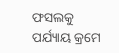ଫସଲକୁ ପର୍ଯ୍ୟାୟ କ୍ରମେ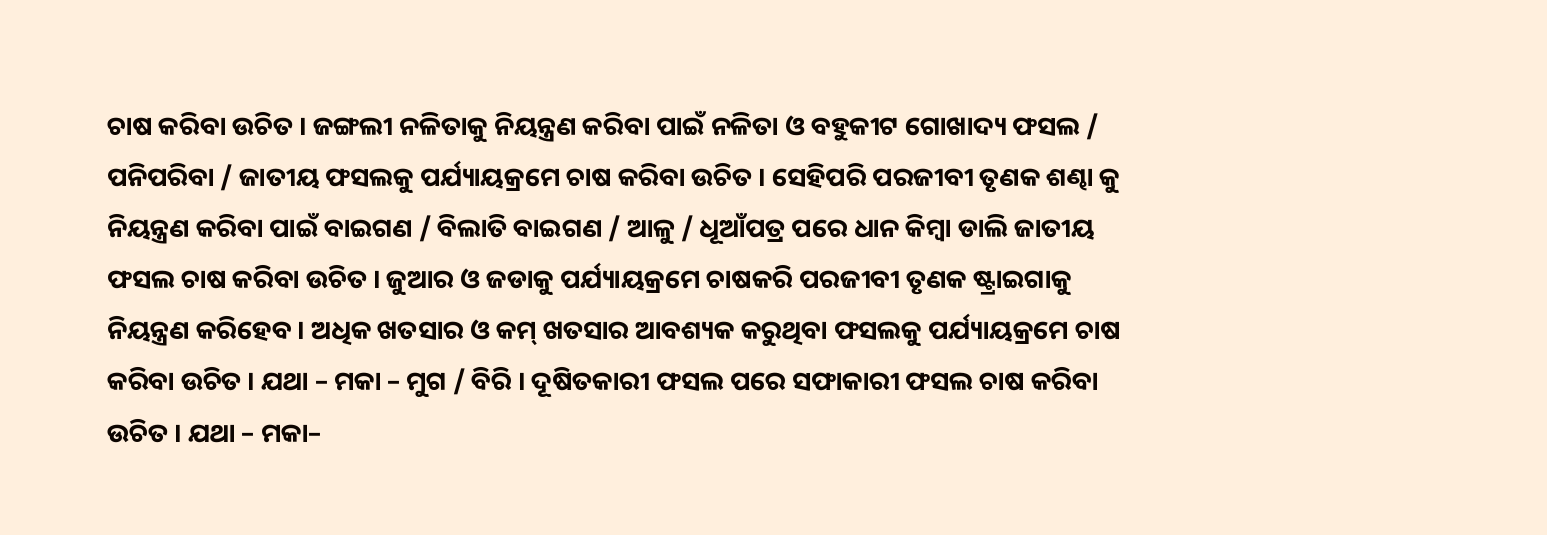ଚାଷ କରିବା ଉଚିତ । ଜଙ୍ଗଲୀ ନଳିତାକୁ ନିୟନ୍ତ୍ରଣ କରିବା ପାଇଁ ନଳିତା ଓ ବହୁକୀଟ ଗୋଖାଦ୍ୟ ଫସଲ / ପନିପରିବା / ଜାତୀୟ ଫସଲକୁ ପର୍ଯ୍ୟାୟକ୍ରମେ ଚାଷ କରିବା ଉଚିତ । ସେହିପରି ପରଜୀବୀ ତୃଣକ ଶଣ୍ଢା କୁ ନିୟନ୍ତ୍ରଣ କରିବା ପାଇଁ ବାଇଗଣ / ବିଲାତି ବାଇଗଣ / ଆଳୁ / ଧୂଆଁପତ୍ର ପରେ ଧାନ କିମ୍ବା ଡାଲି ଜାତୀୟ ଫସଲ ଚାଷ କରିବା ଉଚିତ । ଜୁଆର ଓ ଜଡାକୁ ପର୍ଯ୍ୟାୟକ୍ରମେ ଚାଷକରି ପରଜୀବୀ ତୃଣକ ଷ୍ଟ୍ରାଇଗାକୁ ନିୟନ୍ତ୍ରଣ କରିହେବ । ଅଧିକ ଖତସାର ଓ କମ୍ ଖତସାର ଆବଶ୍ୟକ କରୁଥିବା ଫସଲକୁ ପର୍ଯ୍ୟାୟକ୍ରମେ ଚାଷ କରିବା ଉଚିତ । ଯଥା – ମକା – ମୁଗ / ବିରି । ଦୂଷିତକାରୀ ଫସଲ ପରେ ସଫାକାରୀ ଫସଲ ଚାଷ କରିବା ଉଚିତ । ଯଥା – ମକା–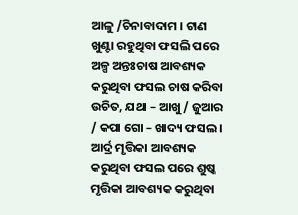ଆଳୁ /ଚିନାବାଦାମ । ଟାଣ ଖୁଣ୍ଟା ରହୁଥିବା ଫସଲି ପରେ ଅଳ୍ପ ଅନ୍ତଃଚାଷ ଆବଶ୍ୟକ କରୁଥିବା ଫସଲ ଚାଷ କରିବା ଉଚିତ, ଯଥା – ଆଖୁ / ଜୁଆର / କପା ଗୋ – ଖାଦ୍ୟ ଫସଲ । ଆର୍ଦ୍ର ମୃତ୍ତିକା ଆବଶ୍ୟକ କରୁଥିବା ଫସଲ ପରେ ଶୁଷ୍କ ମୃତ୍ତିକା ଆବଶ୍ୟକ କରୁଥିବା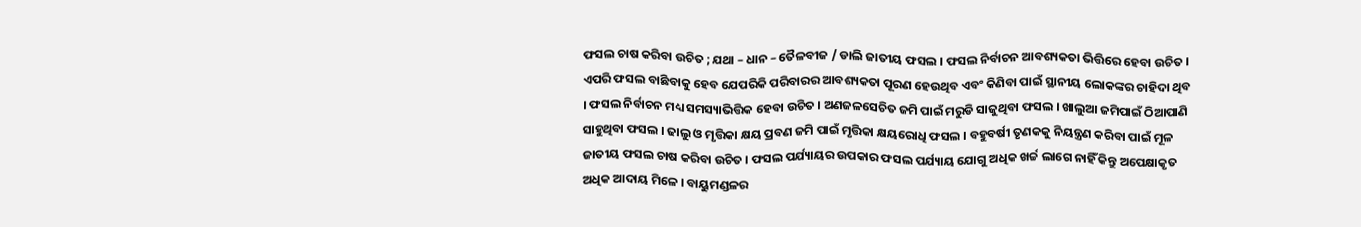ଫସଲ ଚାଷ କରିବା ଉଚିତ ; ଯଥା – ଧାନ – ତୈଳବୀଜ / ଡାଲି ଜାତୀୟ ଫସଲ । ଫସଲ ନିର୍ବାଚନ ଆବଶ୍ୟକତା ଭିତ୍ତିରେ ହେବା ଉଚିତ । ଏପରି ଫସଲ ବାଛିବାକୁ ହେବ ଯେପରିକି ପରିବାରର ଆବଶ୍ୟକତା ପୂରଣ ହେଉଥିବ ଏବଂ କିଣିବା ପାଇଁ ସ୍ଥାନୀୟ ଲୋକଙ୍କର ଚାହିଦା ଥିବ । ଫସଲ ନିର୍ବାଚନ ମଧ୍ୟ ସମସ୍ୟାଭିତ୍ତିକ ହେବା ଉଚିତ । ଅଣଜଳସେଚିତ ଜମି ପାଇଁ ମରୁଡି ସାଜୁଥିବା ଫସଲ । ଖାଲୁଆ ଜମିପାଇଁ ଠିଆପାଣି ସାହୁଥିବା ଫସଲ । ଢାଲୁ ଓ ମୃତ୍ତିକା କ୍ଷୟ ପ୍ରବଣ ଜମି ପାଇଁ ମୃତ୍ତିକା କ୍ଷୟରୋଧି ଫସଲ । ବହୁବର୍ଷୀ ତୃଣକକୁ ନିୟନ୍ତ୍ରଣ କରିବା ପାଇଁ ମୂଳ ଜାତୀୟ ଫସଲ ଚାଷ କରିବା ଉଚିତ । ଫସଲ ପର୍ଯ୍ୟାୟର ଉପକାର ଫସଲ ପର୍ଯ୍ୟାୟ ଯୋଗୁ ଅଧିକ ଖର୍ଚ୍ଚ ଲାଗେ ନାହିଁ କିନ୍ତୁ ଅପେକ୍ଷାକୃତ ଅଧିକ ଆଦାୟ ମିଳେ । ବାୟୁମଣ୍ଡଳର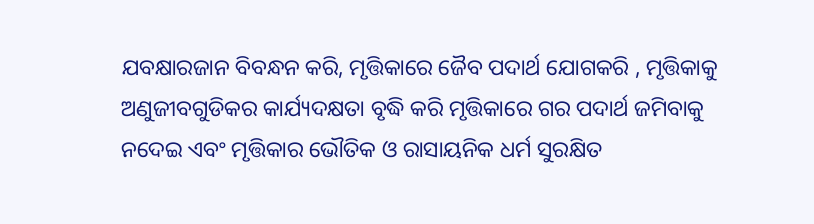ଯବକ୍ଷାରଜାନ ବିବନ୍ଧନ କରି, ମୃତ୍ତିକାରେ ଜୈବ ପଦାର୍ଥ ଯୋଗକରି , ମୃତ୍ତିକାକୁ ଅଣୁଜୀବଗୁଡିକର କାର୍ଯ୍ୟଦକ୍ଷତା ବୃଦ୍ଧି କରି ମୃତ୍ତିକାରେ ଗର ପଦାର୍ଥ ଜମିବାକୁ ନଦେଇ ଏବଂ ମୃତ୍ତିକାର ଭୌତିକ ଓ ରାସାୟନିକ ଧର୍ମ ସୁରକ୍ଷିତ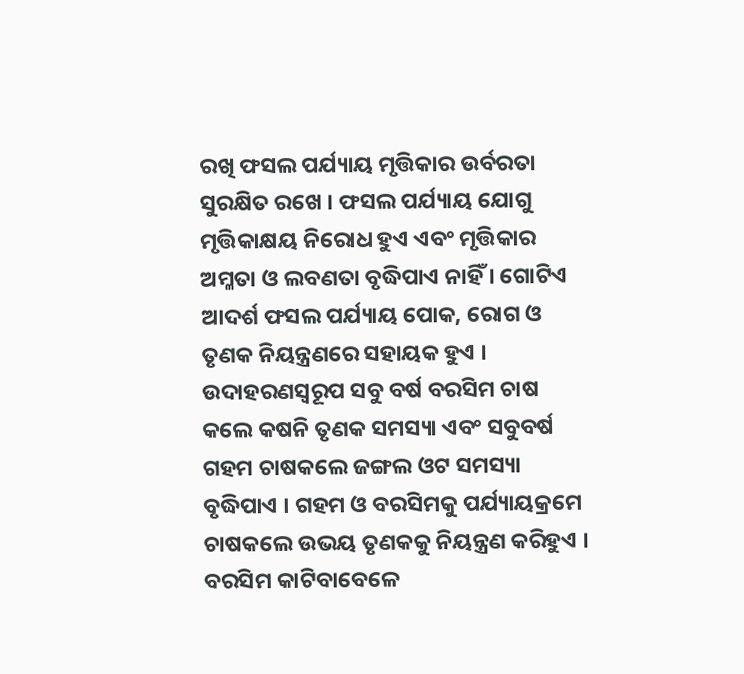ରଖି ଫସଲ ପର୍ଯ୍ୟାୟ ମୃତ୍ତିକାର ଉର୍ବରତା ସୁରକ୍ଷିତ ରଖେ । ଫସଲ ପର୍ଯ୍ୟାୟ ଯୋଗୁ ମୃତ୍ତିକାକ୍ଷୟ ନିରୋଧ ହୁଏ ଏବଂ ମୃତ୍ତିକାର ଅମ୍ଳତା ଓ ଲବଣତା ବୃଦ୍ଧିପାଏ ନାହିଁ । ଗୋଟିଏ ଆଦର୍ଶ ଫସଲ ପର୍ଯ୍ୟାୟ ପୋକ, ରୋଗ ଓ ତୃଣକ ନିୟନ୍ତ୍ରଣରେ ସହାୟକ ହୁଏ । ଉଦାହରଣସ୍ୱରୂପ ସବୁ ବର୍ଷ ବରସିମ ଚାଷ କଲେ କଷନି ତୃଣକ ସମସ୍ୟା ଏବଂ ସବୁବର୍ଷ ଗହମ ଚାଷକଲେ ଜଙ୍ଗଲ ଓଟ ସମସ୍ୟା ବୃଦ୍ଧିପାଏ । ଗହମ ଓ ବରସିମକୁ ପର୍ଯ୍ୟାୟକ୍ରମେ ଚାଷକଲେ ଉଭୟ ତୃଣକକୁ ନିୟନ୍ତ୍ରଣ କରିହୁଏ । ବରସିମ କାଟିବାବେଳେ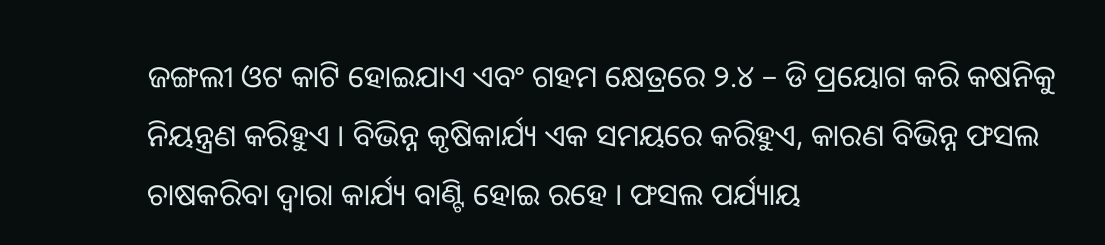ଜଙ୍ଗଲୀ ଓଟ କାଟି ହୋଇଯାଏ ଏବଂ ଗହମ କ୍ଷେତ୍ରରେ ୨.୪ – ଡି ପ୍ରୟୋଗ କରି କଷନିକୁ ନିୟନ୍ତ୍ରଣ କରିହୁଏ । ବିଭିନ୍ନ କୃଷିକାର୍ଯ୍ୟ ଏକ ସମୟରେ କରିହୁଏ, କାରଣ ବିଭିନ୍ନ ଫସଲ ଚାଷକରିବା ଦ୍ଵାରା କାର୍ଯ୍ୟ ବାଣ୍ଟି ହୋଇ ରହେ । ଫସଲ ପର୍ଯ୍ୟାୟ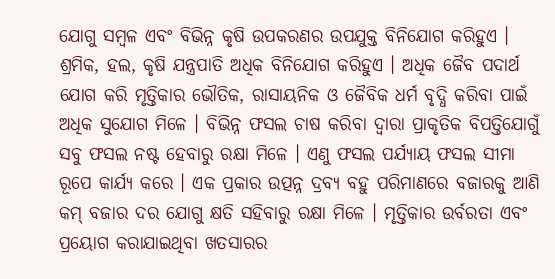ଯୋଗୁ ସମ୍ବଳ ଏବଂ ବିଭିନ୍ନ କୃଷି ଉପକରଣର ଉପଯୁକ୍ତ ବିନିଯୋଗ କରିହୁଏ । ଶ୍ରମିକ, ହଲ, କୃଷି ଯନ୍ତ୍ରପାତି ଅଧିକ ବିନିଯୋଗ କରିହୁଏ । ଅଧିକ ଜୈବ ପଦାର୍ଥ ଯୋଗ କରି ମୃତ୍ତିକାର ଭୌତିକ, ରାସାୟନିକ ଓ ଜୈବିକ ଧର୍ମ ବୃଦ୍ଧି କରିବା ପାଇଁ ଅଧିକ ସୁଯୋଗ ମିଳେ । ବିଭିନ୍ନ ଫସଲ ଚାଷ କରିବା ଦ୍ଵାରା ପ୍ରାକୃତିକ ବିପତ୍ତିଯୋଗୁଁ ସବୁ ଫସଲ ନଷ୍ଟ ହେବାରୁ ରକ୍ଷା ମିଳେ । ଏଣୁ ଫସଲ ପର୍ଯ୍ୟାୟ ଫସଲ ସୀମା ରୂପେ କାର୍ଯ୍ୟ କରେ । ଏକ ପ୍ରକାର ଉତ୍ପନ୍ନ ଦ୍ରବ୍ୟ ବହୁ ପରିମାଣରେ ବଜାରକୁ ଆଣି କମ୍ ବଜାର ଦର ଯୋଗୁ କ୍ଷତି ସହିବାରୁ ରକ୍ଷା ମିଳେ । ମୃତ୍ତିକାର ଉର୍ବରତା ଏବଂ ପ୍ରୟୋଗ କରାଯାଇଥିବା ଖତସାରର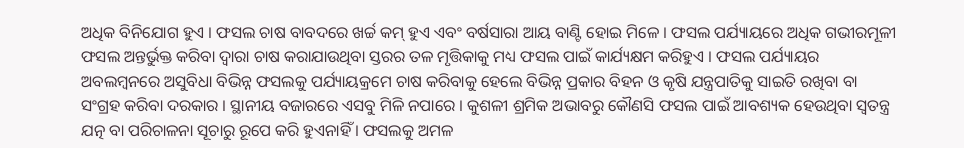ଅଧିକ ବିନିଯୋଗ ହୁଏ । ଫସଲ ଚାଷ ବାବଦରେ ଖର୍ଚ୍ଚ କମ୍ ହୁଏ ଏବଂ ବର୍ଷସାରା ଆୟ ବାଣ୍ଟି ହୋଇ ମିଳେ । ଫସଲ ପର୍ଯ୍ୟାୟରେ ଅଧିକ ଗଭୀରମୂଳୀ ଫସଲ ଅନ୍ତର୍ଭୁକ୍ତ କରିବା ଦ୍ଵାରା ଚାଷ କରାଯାଉଥିବା ସ୍ତରର ତଳ ମୃତ୍ତିକାକୁ ମଧ୍ୟ ଫସଲ ପାଇଁ କାର୍ଯ୍ୟକ୍ଷମ କରିହୁଏ । ଫସଲ ପର୍ଯ୍ୟାୟର ଅବଲମ୍ବନରେ ଅସୁବିଧା ବିଭିନ୍ନ ଫସଲକୁ ପର୍ଯ୍ୟାୟକ୍ରମେ ଚାଷ କରିବାକୁ ହେଲେ ବିଭିନ୍ନ ପ୍ରକାର ବିହନ ଓ କୃଷି ଯନ୍ତ୍ରପାତିକୁ ସାଇତି ରଖିବା ବା ସଂଗ୍ରହ କରିବା ଦରକାର । ସ୍ଥାନୀୟ ବଜାରରେ ଏସବୁ ମିଳି ନପାରେ । କୁଶଳୀ ଶ୍ରମିକ ଅଭାବରୁ କୌଣସି ଫସଲ ପାଇଁ ଆବଶ୍ୟକ ହେଉଥିବା ସ୍ଵତନ୍ତ୍ର ଯତ୍ନ ବା ପରିଚାଳନା ସୂଚାରୁ ରୂପେ କରି ହୁଏନାହିଁ । ଫସଲକୁ ଅମଳ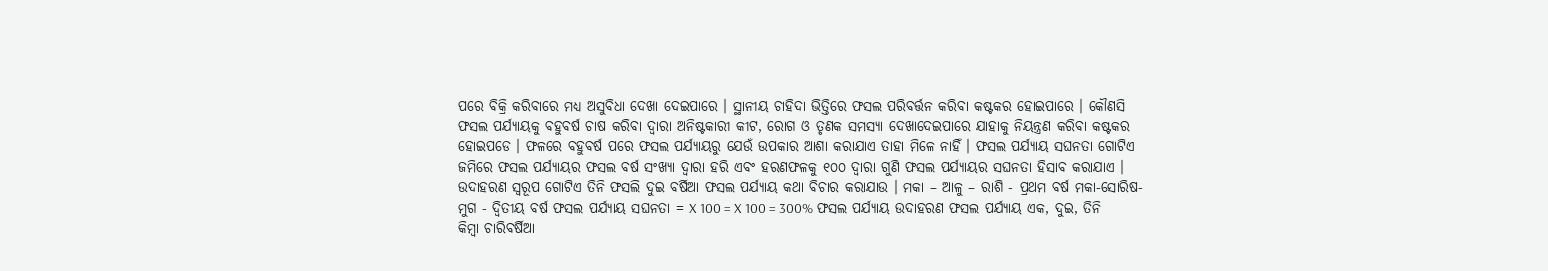ପରେ ବିକ୍ରି କରିବାରେ ମଧ୍ୟ ଅସୁବିଧା ଦେଖା ଦେଇପାରେ । ସ୍ଥାନୀୟ ଚାହିଦା ଭିତ୍ତିରେ ଫସଲ ପରିବର୍ତ୍ତନ କରିବା କଷ୍ଟକର ହୋଇପାରେ । କୌଣସି ଫସଲ ପର୍ଯ୍ୟାୟକୁ ବହୁବର୍ଷ ଚାଷ କରିବା ଦ୍ଵାରା ଅନିଷ୍ଟକାରୀ କୀଟ, ରୋଗ ଓ ତୃଣକ ସମସ୍ୟା ଦେଖାଦେଇପାରେ ଯାହାକୁ ନିୟନ୍ତ୍ରଣ କରିବା କଷ୍ଟକର ହୋଇପଡେ । ଫଳରେ ବହୁବର୍ଷ ପରେ ଫସଲ ପର୍ଯ୍ୟାୟରୁ ଯେଉଁ ଉପକାର ଆଶା କରାଯାଏ ତାହା ମିଳେ ନାହିଁ । ଫସଲ ପର୍ଯ୍ୟାୟ ସଘନତା ଗୋଟିଏ ଜମିରେ ଫସଲ ପର୍ଯ୍ୟାୟର ଫସଲ ବର୍ଷ ସଂଖ୍ୟା ଦ୍ଵାରା ହରି ଏବଂ ହରଣଫଳକୁ ୧୦୦ ଦ୍ଵାରା ଗୁଣି ଫସଲ ପର୍ଯ୍ୟାୟର ସଘନତା ହିସାବ କରାଯାଏ । ଉଦାହରଣ ସ୍ୱରୂପ ଗୋଟିଏ ତିନି ଫସଲି ଦୁଇ ବର୍ଷିଆ ଫସଲ ପର୍ଯ୍ୟାୟ କଥା ବିଚାର କରାଯାଉ । ମକା – ଆଳୁ – ରାଶି - ପ୍ରଥମ ବର୍ଷ ମକା-ସୋରିଷ-ମୁଗ - ଦ୍ଵିତୀୟ ବର୍ଷ ଫସଲ ପର୍ଯ୍ୟାୟ ସଘନତା = X 100 = X 100 = 300% ଫସଲ ପର୍ଯ୍ୟାୟ ଉଦାହରଣ ଫସଲ ପର୍ଯ୍ୟାୟ ଏକ, ଦୁଇ, ତିନି କିମ୍ବା ଚାରିବର୍ଷିଆ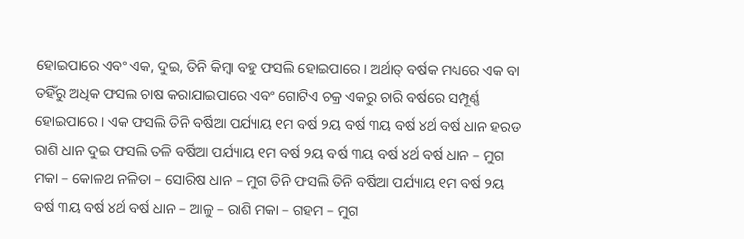ହୋଇପାରେ ଏବଂ ଏକ, ଦୁଇ, ତିନି କିମ୍ବା ବହୁ ଫସଲି ହୋଇପାରେ । ଅର୍ଥାତ୍ ବର୍ଷକ ମଧ୍ୟରେ ଏକ ବା ତହିଁରୁ ଅଧିକ ଫସଲ ଚାଷ କରାଯାଇପାରେ ଏବଂ ଗୋଟିଏ ଚକ୍ର ଏକରୁ ଚାରି ବର୍ଷରେ ସମ୍ପୂର୍ଣ୍ଣ ହୋଇପାରେ । ଏକ ଫସଲି ତିନି ବର୍ଷିଆ ପର୍ଯ୍ୟାୟ ୧ମ ବର୍ଷ ୨ୟ ବର୍ଷ ୩ୟ ବର୍ଷ ୪ର୍ଥ ବର୍ଷ ଧାନ ହରଡ ରାଶି ଧାନ ଦୁଇ ଫସଲି ତଳି ବର୍ଷିଆ ପର୍ଯ୍ୟାୟ ୧ମ ବର୍ଷ ୨ୟ ବର୍ଷ ୩ୟ ବର୍ଷ ୪ର୍ଥ ବର୍ଷ ଧାନ – ମୁଗ ମକା – କୋଳଥ ନଳିତା – ସୋରିଷ ଧାନ – ମୁଗ ତିନି ଫସଲି ତିନି ବର୍ଷିଆ ପର୍ଯ୍ୟାୟ ୧ମ ବର୍ଷ ୨ୟ ବର୍ଷ ୩ୟ ବର୍ଷ ୪ର୍ଥ ବର୍ଷ ଧାନ – ଆଳୁ – ରାଶି ମକା – ଗହମ – ମୁଗ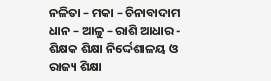ନଳିତା – ମକା – ଚିନାବାଦାମ ଧାନ – ଆଳୁ – ରାଶି ଆଧାର - ଶିକ୍ଷକ ଶିକ୍ଷା ନିର୍ଦ୍ଦେଶାଳୟ ଓ ରାଜ୍ୟ ଶିକ୍ଷା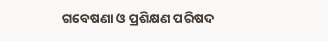ଗବେଷଣା ଓ ପ୍ରଶିକ୍ଷଣ ପରିଷଦ